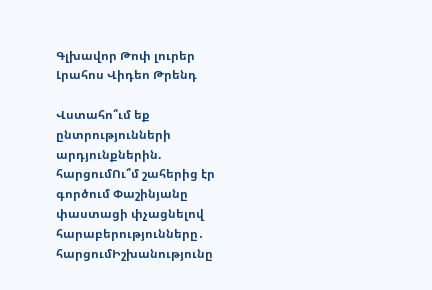Գլխավոր Թոփ լուրեր Լրահոս Վիդեո Թրենդ

Վստահո՞ւմ եք ընտրությունների արդյունքներին. հարցումՈւ՞մ շահերից էր գործում Փաշինյանը փաստացի փչացնելով հարաբերությունները․ հարցումԻշխանությունը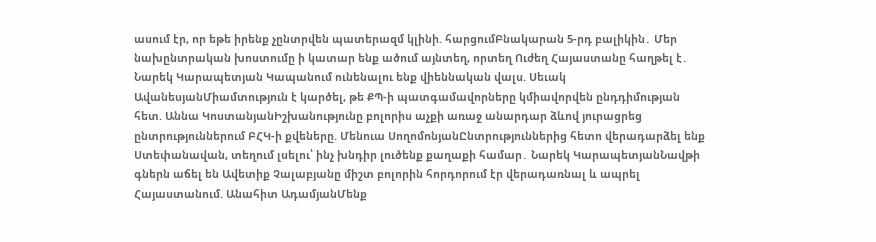ասում էր, որ եթե իրենք չընտրվեն պատերազմ կլինի. հարցումԲնակարան 5-րդ բալիկին․ Մեր նախընտրական խոստումը ի կատար ենք ածում այնտեղ, որտեղ Ուժեղ Հայաստանը հաղթել է․ Նարեկ Կարապետյան Կապանում ունենալու ենք վիեննական վալս. Սեւակ ԱվանեսյանՄիամտություն է կարծել, թե ՔՊ-ի պատգամավորները կմիավորվեն ընդդիմության հետ. Աննա ԿոստանյանԻշխանությունը բոլորիս աչքի առաջ անարդար ձևով յուրացրեց ընտրություններում ԲՀԿ-ի քվեները. Մենուա ՍողոմոնյանԸնտրություններից հետո վերադարձել ենք Ստեփանավան, տեղում լսելու՝ ինչ խնդիր լուծենք քաղաքի համար․ Նարեկ ԿարապետյանՆավթի գներն աճել են Ավետիք Չալաբյանը միշտ բոլորին հորդորում էր վերադառնալ և ապրել Հայաստանում. Անահիտ ԱդամյանՄենք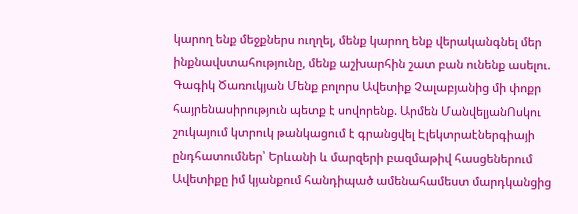կարող ենք մեջքներս ուղղել, մենք կարող ենք վերականգնել մեր ինքնավստահությունը, մենք աշխարհին շատ բան ունենք ասելու. Գագիկ Ծառուկյան Մենք բոլորս Ավետիք Չալաբյանից մի փոքր հայրենասիրություն պետք է սովորենք. Արմեն ՄանվելյանՈսկու շուկայում կտրուկ թանկացում է գրանցվել Էլեկտրաէներգիայի ընդհատումներ՝ Երևանի և մարզերի բազմաթիվ հասցեներում Ավետիքը իմ կյանքում հանդիպած ամենահամեստ մարդկանցից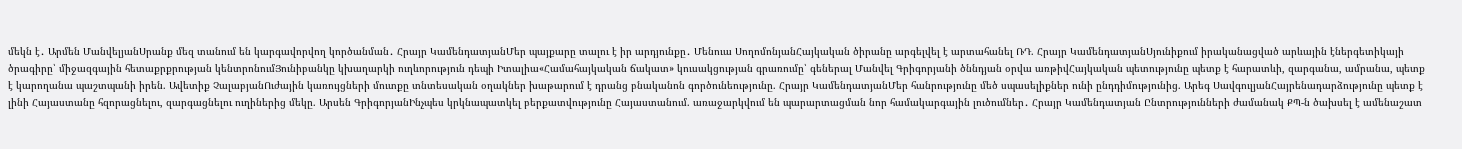մեկն է․ Արմեն ՄանվելյանՍրանք մեզ տանում են կարգավորվող կործանման․ Հրայր ԿամենդատյանՄեր պայքարը տալու է իր արդյունքը․ Մենուա ՍողոմոնյանՀայկական ծիրանը արգելվել է արտահանել ՌԴ. Հրայր ԿամենդատյանՍյունիքում իրականացված արևային էներգետիկայի ծրագիրը՝ միջազգային հետաքրքրության կենտրոնումՅունիբանկը կխաղարկի ուղևորություն դեպի Իտալիա«Համահայկական ճակատ» կուսակցության գրառումը՝ գեներալ Մանվել Գրիգորյանի ծննդյան օրվա առթիվՀայկական պետությունը պետք է հարատևի, զարգանա, ամրանա, պետք է կարողանա պաշտպանի իրեն. Ավետիք ՉալաբյանՈւժային կառույցների մուտքը տնտեսական օղակներ խաթարում է դրանց բնականոն գործունեությունը. Հրայր ԿամենդատյանՄեր հանրությունը մեծ սպասելիքներ ունի ընդդիմությունից. Արեգ ՍավգուլյանՀայրենադարձությունը պետք է լինի Հայաստանը հզորացնելու, զարգացնելու ուղիներից մեկը. Արսեն ԳրիգորյանԻնչպես կրկնապատկել բերքատվությունը Հայաստանում. առաջարկվում են պարարտացման նոր համակարգային լուծումներ․ Հրայր Կամենդատյան Ընտրությունների ժամանակ ՔՊ-ն ծախսել է ամենաշատ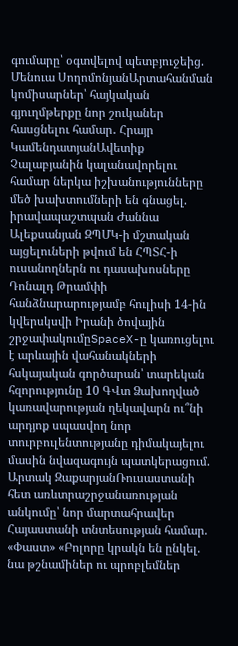գումարը՝ օգտվելով պետբյուջեից. Մենուա ՍողոմոնյանԱրտահանման կոմիսարներ՝ հայկական գյուղմթերքը նոր շուկաներ հասցնելու համար․ Հրայր ԿամենդատյանԱվետիք Չալաբյանին կալանավորելու համար ներկա իշխանությունները մեծ խախտումների են գնացել. իրավապաշտպան Ժաննա Ալեքսանյան ԶՊՄԿ-ի մշտական այցելուների թվում են ՀՊՏՀ-ի ուսանողներն ու դասախոսները Դոնալդ Թրամփի հանձնարարությամբ հուլիսի 14-ին կվերսկսվի Իրանի ծովային շրջափակումըSpaceX-ը կառուցելու է արևային վահանակների հսկայական գործարան՝ տարեկան հզորությունը 10 ԳՎտ Ձախողված կառավարության ղեկավարն ու՞նի արդյոք սպասվող նոր տուրբուլենտությանը դիմակայելու մասին նվազագույն պատկերացում. Արտակ ԶաքարյանՌուսաստանի հետ առևտրաշրջանառության անկումը՝ նոր մարտահրավեր Հայաստանի տնտեսության համար. «Փաստ» «Բոլորը կրակն են ընկել. նա թշնամիներ ու պրոբլեմներ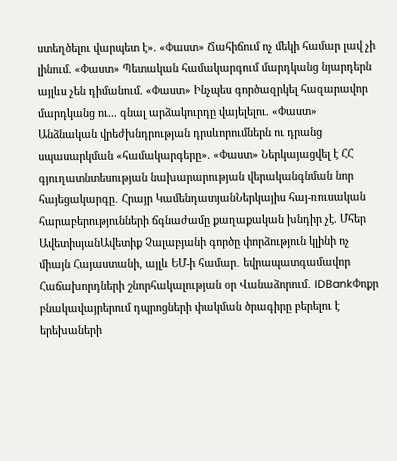ստեղծելու վարպետ է». «Փաստ» Ճահիճում ոչ մեկի համար լավ չի լինում. «Փաստ» Պետական համակարգում մարդկանց նյարդերն այլևս չեն դիմանում. «Փաստ» Ինչպես գործազրկել հազարավոր մարդկանց ու... գնալ արձակուրդը վայելելու. «Փաստ» Անձնական վրեժխնդրության դրսևորումներն ու դրանց սպասարկման «համակարգերը». «Փաստ» Ներկայացվել է ՀՀ գյուղատնտեսության նախարարության վերականգնման նոր հայեցակարգը․ Հրայր ԿամենդատյանՆերկայիս հայ-ռուսական հարաբերությունների ճգնաժամը քաղաքական խնդիր չէ. Մհեր ԱվետիսյանԱվետիք Չալաբյանի գործը փորձություն կլինի ոչ միայն Հայաստանի, այլև ԵՄ-ի համար․ եվրապատգամավոր Հաճախորդների շնորհակալության օր Վանաձորում․ IDBankՓոքր բնակավայրերում դպրոցների փակման ծրագիրը բերելու է երեխաների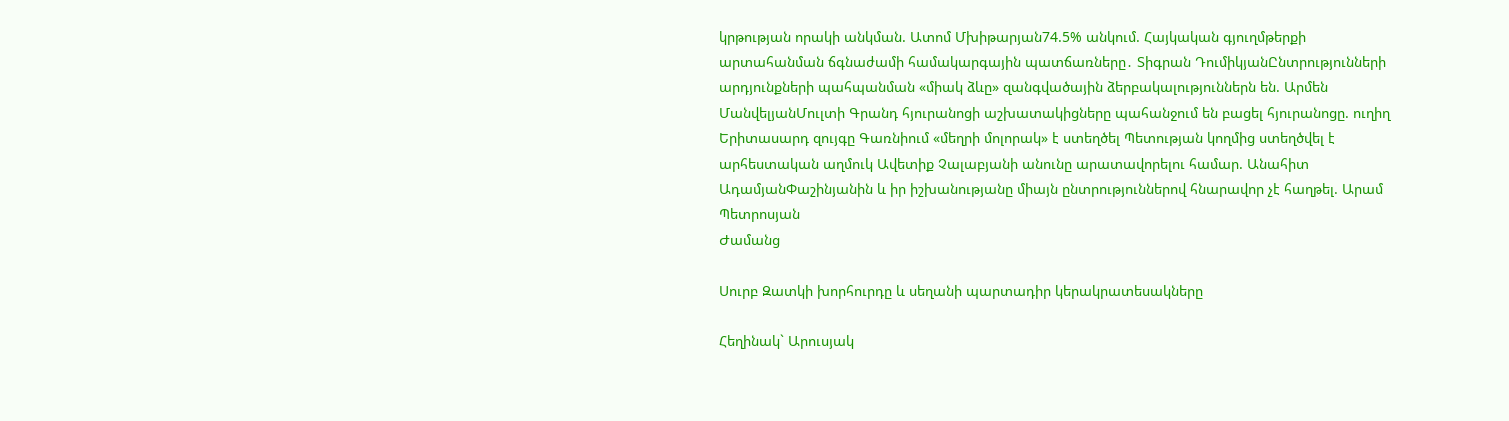կրթության որակի անկման. Ատոմ Մխիթարյան74.5% անկում. Հայկական գյուղմթերքի արտահանման ճգնաժամի համակարգային պատճառները․ Տիգրան ԴումիկյանԸնտրությունների արդյունքների պահպանման «միակ ձևը» զանգվածային ձերբակալություններն են. Արմեն ՄանվելյանՄուլտի Գրանդ հյուրանոցի աշխատակիցները պահանջում են բացել հյուրանոցը. ուղիղ Երիտասարդ զույգը Գառնիում «մեղրի մոլորակ» է ստեղծել Պետության կողմից ստեղծվել է արհեստական աղմուկ Ավետիք Չալաբյանի անունը արատավորելու համար. Անահիտ ԱդամյանՓաշինյանին և իր իշխանությանը միայն ընտրություններով հնարավոր չէ հաղթել. Արամ Պետրոսյան
Ժամանց

Սուրբ Զատկի խորհուրդը և սեղանի պարտադիր կերակրատեսակները

Հեղինակ` Արուսյակ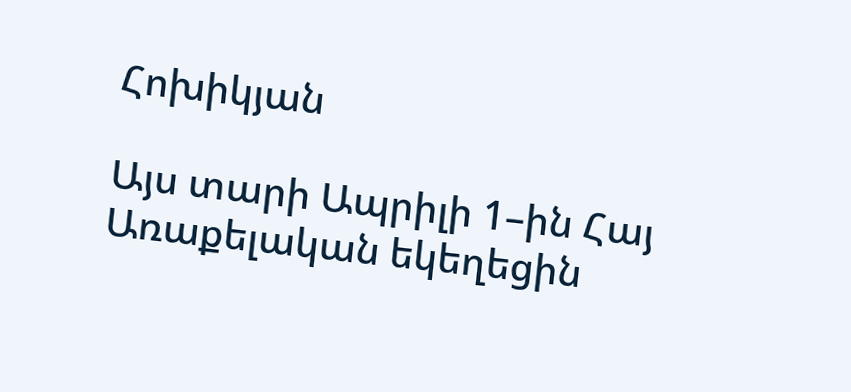Հոխիկյան

Այս տարի Ապրիլի 1–ին Հայ Առաքելական եկեղեցին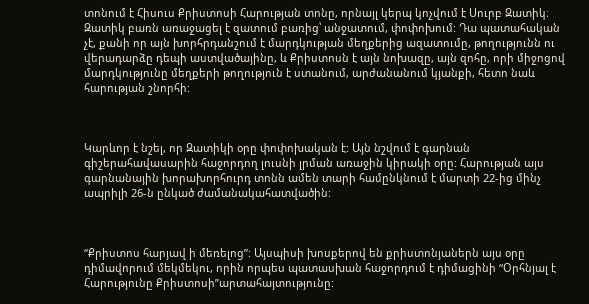տոնում է Հիսուս Քրիստոսի Հարության տոնը, որնայլ կերպ կոչվում է Սուրբ Զատիկ։ Զատիկ բառն առաջացել է զատում բառից՝ անջատում, փոփոխում: Դա պատահական չէ, քանի որ այն խորհրդանշում է մարդկության մեղքերից ազատումը, թողությունն ու վերադարձը դեպի աստվածայինը, և Քրիստոսն է այն նոխազը, այն զոհը, որի միջոցով մարդկությունը մեղքերի թողություն է ստանում, արժանանում կյանքի, հետո նաև հարության շնորհի:



Կարևոր է նշել, որ Զատիկի օրը փոփոխական է: Այն նշվում է գարնան գիշերահավասարին հաջորդող լուսնի լրման առաջին կիրակի օրը: Հարության այս գարնանային խորախորհուրդ տոնն ամեն տարի համընկնում է մարտի 22-ից մինչ ապրիլի 26-ն ընկած ժամանակահատվածին:



“Քրիստոս հարյավ ի մեռելոց”: Այսպիսի խոսքերով են քրիստոնյաներն այս օրը դիմավորում մեկմեկու, որին որպես պատասխան հաջորդում է դիմացինի “Օրհնյալ է Հարությունը Քրիստոսի”արտահայտությունը: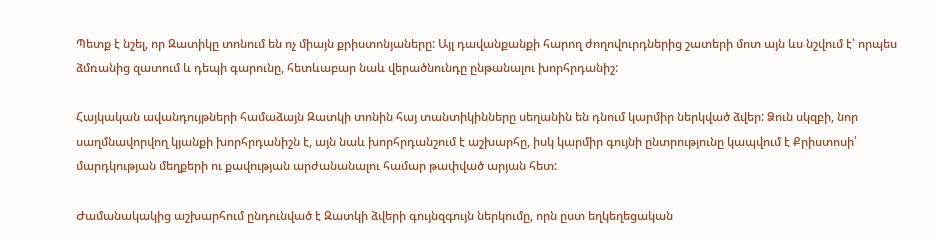Պետք է նշել, որ Զատիկը տոնում են ոչ միայն քրիստոնյաները: Այլ դավանքանքի հարող ժողովուրդներից շատերի մոտ այն ևս նշվում է՝ որպես ձմռանից զատում և դեպի գարունը, հետևաբար նաև վերածնունդը ընթանալու խորհրդանիշ:

Հայկական ավանդույթների համաձայն Զատկի տոնին հայ տանտիկինները սեղանին են դնում կարմիր ներկված ձվեր: Ձուն սկզբի, նոր սաղմնավորվող կյանքի խորհրդանիշն է, այն նաև խորհրդանշում է աշխարհը, իսկ կարմիր գույնի ընտրությունը կապվում է Քրիստոսի՝ մարդկության մեղքերի ու քավության արժանանալու համար թափված արյան հետ:

Ժամանակակից աշխարհում ընդունված է Զատկի ձվերի գույնզգույն ներկումը, որն ըստ եղկեղեցական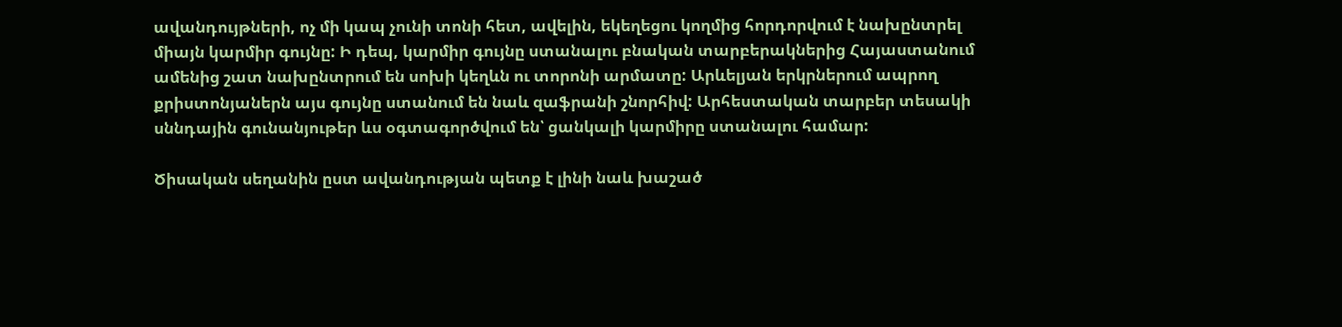ավանդույթների, ոչ մի կապ չունի տոնի հետ, ավելին, եկեղեցու կողմից հորդորվում է նախընտրել միայն կարմիր գույնը: Ի դեպ, կարմիր գույնը ստանալու բնական տարբերակներից Հայաստանում ամենից շատ նախընտրում են սոխի կեղևն ու տորոնի արմատը: Արևելյան երկրներում ապրող քրիստոնյաներն այս գույնը ստանում են նաև զաֆրանի շնորհիվ: Արհեստական տարբեր տեսակի սննդային գունանյութեր ևս օգտագործվում են՝ ցանկալի կարմիրը ստանալու համար:

Ծիսական սեղանին ըստ ավանդության պետք է լինի նաև խաշած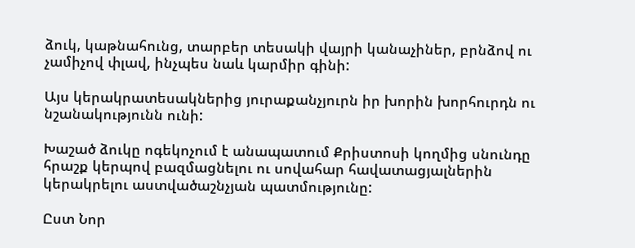ձուկ, կաթնահունց, տարբեր տեսակի վայրի կանաչիներ, բրնձով ու չամիչով փլավ, ինչպես նաև կարմիր գինի:

Այս կերակրատեսակներից յուրաքանչյուրն իր խորին խորհուրդն ու նշանակությունն ունի:

Խաշած ձուկը ոգեկոչում է անապատում Քրիստոսի կողմից սնունդը հրաշք կերպով բազմացնելու ու սովահար հավատացյալներին կերակրելու աստվածաշնչյան պատմությունը:

Ըստ Նոր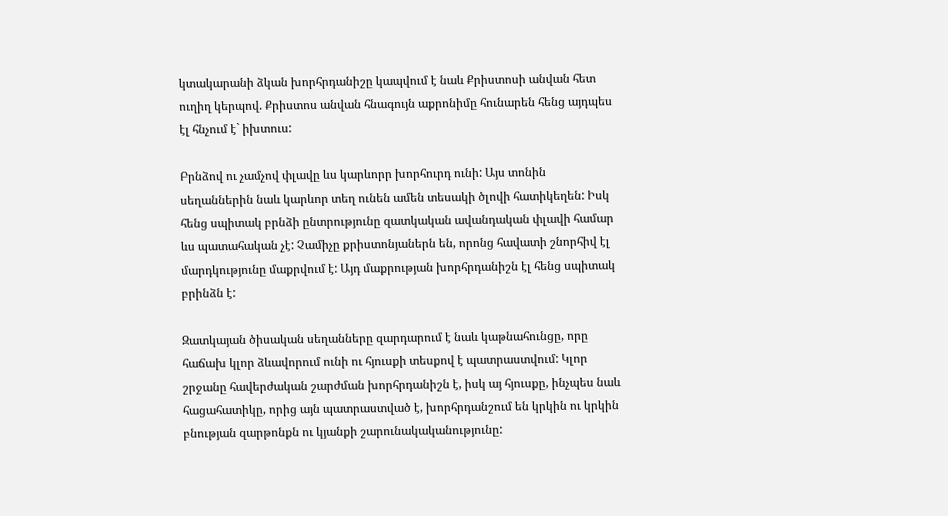կտակարանի ձկան խորհրդանիշը կապվում է նաև Քրիստոսի անվան հետ ուղիղ կերպով. Քրիստոս անվան հնագույն աքրոնիմը հունարեն հենց այդպես էլ հնչում է` իխտուս:

Բրնձով ու չամչով փլավը ևս կարևորր խորհուրդ ունի: Այս տոնին սեղաններին նաև կարևոր տեղ ունեն ամեն տեսակի ծլովի հատիկեղեն: Իսկ հենց սպիտակ բրնձի ընտրությունը զատկական ավանդական փլավի համար ևս պատահական չէ: Չամիչը քրիստոնյաներն են, որոնց հավատի շնորհիվ էլ մարդկությունը մաքրվում է: Այդ մաքրության խորհրդանիշն էլ հենց սպիտակ բրինձն է:

Զատկայան ծիսական սեղանները զարդարում է նաև կաթնահունցը, որը հաճախ կլոր ձևավորում ունի ու հյուսքի տեսքով է պատրաստվում: Կլոր շրջանը հավերժական շարժման խորհրդանիշն է, իսկ այ հյուսքը, ինչպես նաև հացահատիկը, որից այն պատրաստված է, խորհրդանշում են կրկին ու կրկին բնության զարթոնքն ու կյանքի շարունակականությունը: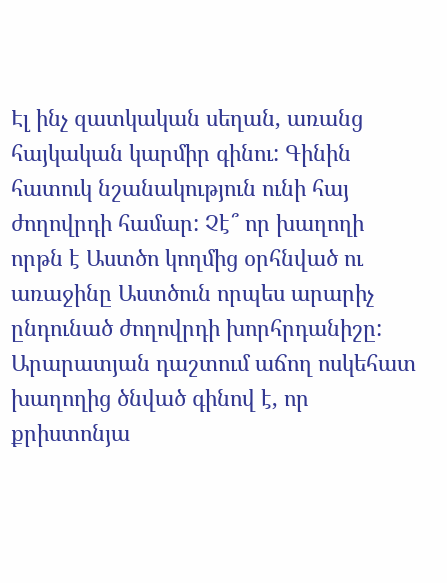Էլ ինչ զատկական սեղան, առանց հայկական կարմիր գինու: Գինին հատուկ նշանակություն ունի հայ ժողովրդի համար: Չէ՞ որ խաղողի որթն է Աստծո կողմից օրհնված ու առաջինը Աստծուն որպես արարիչ ընդունած ժողովրդի խորհրդանիշը: Արարատյան դաշտում աճող ոսկեհատ խաղողից ծնված գինով է, որ քրիստոնյա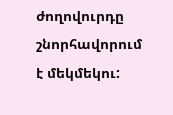ժողովուրդը շնորհավորում է մեկմեկու: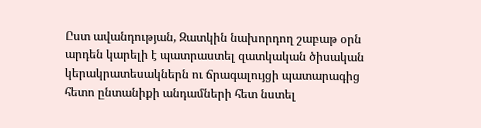Ըստ ավանդության, Զատկին նախորդող շաբաթ օրն արդեն կարելի է պատրաստել զատկական ծիսական կերակրատեսակներն ու ճրագալույցի պատարագից հետո ընտանիքի անդամների հետ նստել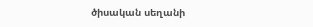ծիսական սեղանի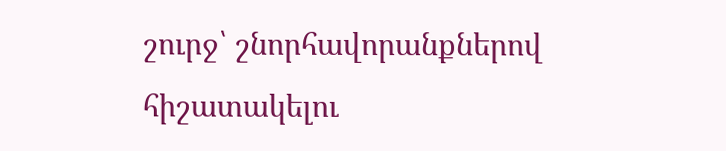շուրջ՝ շնորհավորանքներով հիշատակելու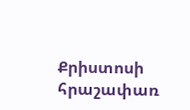Քրիստոսի հրաշափառ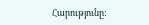Հարությունը: